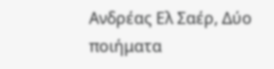Ανδρέας Ελ Σαέρ, Δύο ποιήματα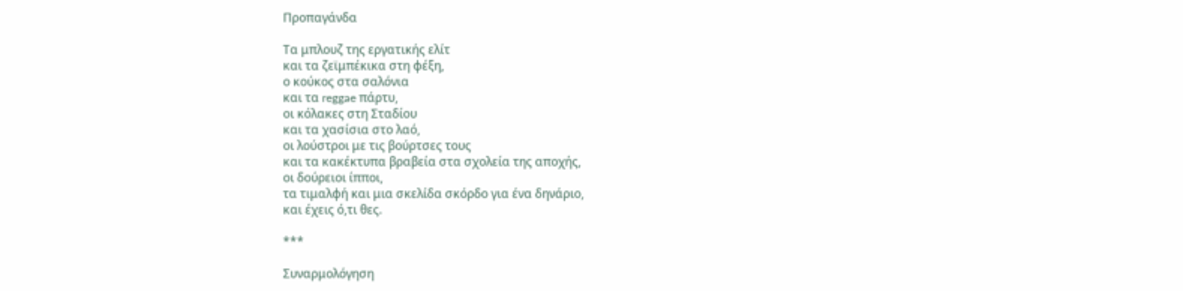Προπαγάνδα

Τα μπλουζ της εργατικής ελίτ
και τα ζεϊμπέκικα στη φέξη,
ο κούκος στα σαλόνια
και τα reggae πάρτυ,
οι κόλακες στη Σταδίου
και τα χασίσια στο λαό,
οι λούστροι με τις βούρτσες τους
και τα κακέκτυπα βραβεία στα σχολεία της αποχής,
οι δούρειοι ίπποι,
τα τιμαλφή και μια σκελίδα σκόρδο για ένα δηνάριο,
και έχεις ό,τι θες.

***

Συναρμολόγηση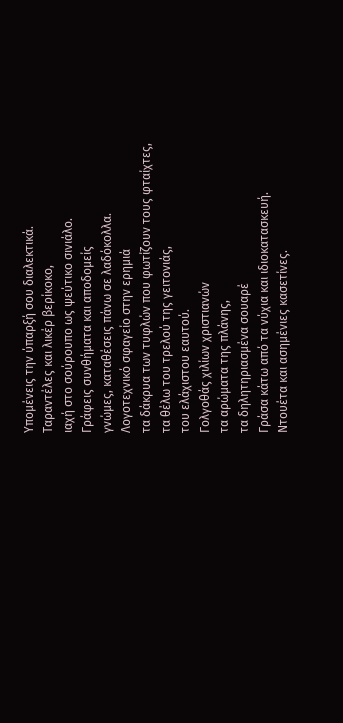Υπομένεις την ύπαρξή σου διαλεκτικά.
Ταραντέλες και λικέρ βερίκοκο,
ιαχή στο σούρουπο ως ψεύτικο σινιάλο.
Γράφεις συνθήματα και αποδομείς
γνώμες, καταθέσεις πάνω σε λαδόκολλα.
Λογοτεχνικό σφαγείο στην ερημιά
τα δάκρυα των τυφλών που φωτίζουν τους φταίχτες,
τα θέλω του τρελού της γειτονιάς,
του ελάχιστου εαυτού.
Γολγοθάς χιλίων χριστιανών
τα αρώματα της πλάνης,
τα δηλητηριασμένα σουαρέ
Γράσα κάτω από τα νύχια και ιδιοκατασκευή.
Ντουέτα και ασημένιες κασετίνες.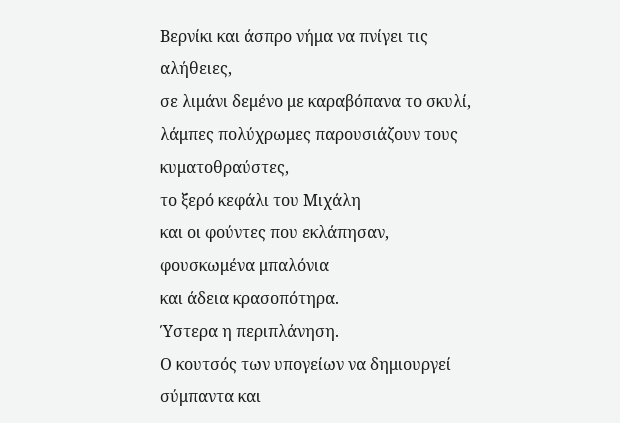Βερνίκι και άσπρο νήμα να πνίγει τις αλήθειες,
σε λιμάνι δεμένο με καραβόπανα το σκυλί,
λάμπες πολύχρωμες παρουσιάζουν τους κυματοθραύστες,
το ξερό κεφάλι του Μιχάλη
και οι φούντες που εκλάπησαν,
φουσκωμένα μπαλόνια
και άδεια κρασοπότηρα.
Ύστερα η περιπλάνηση.
Ο κουτσός των υπογείων να δημιουργεί σύμπαντα και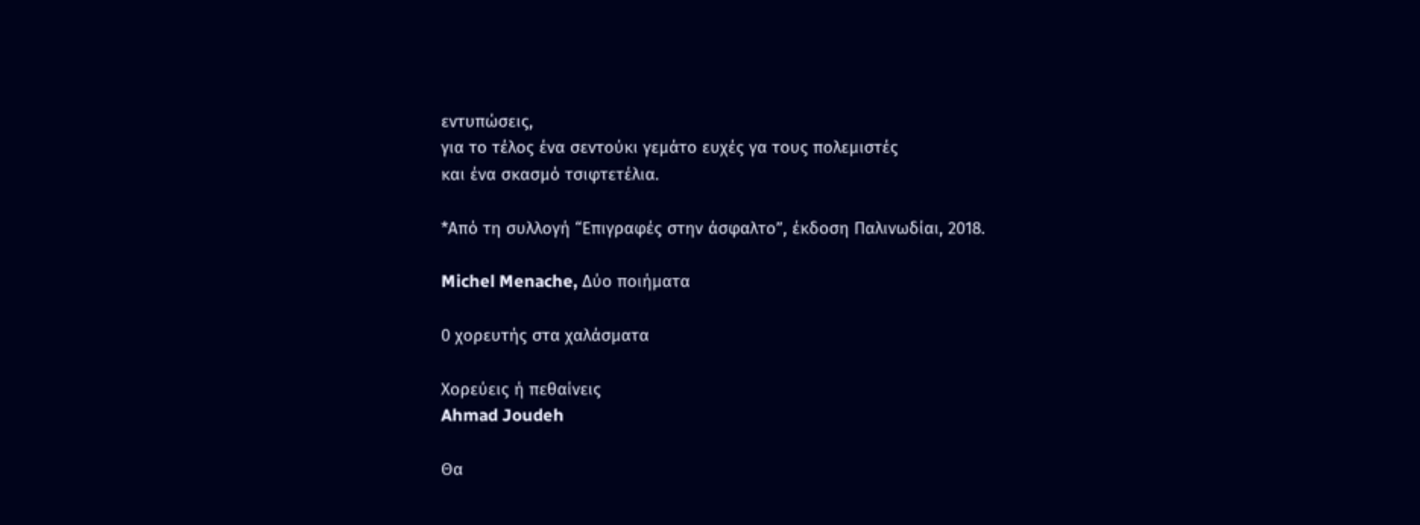εντυπώσεις,
για το τέλος ένα σεντούκι γεμάτο ευχές γα τους πολεμιστές
και ένα σκασμό τσιφτετέλια.

*Από τη συλλογή “Επιγραφές στην άσφαλτο”, έκδοση Παλινωδίαι, 2018.

Michel Menache, Δύο ποιήματα

0 χορευτής στα χαλάσματα

Χορεύεις ή πεθαίνεις
Ahmad Joudeh

Θα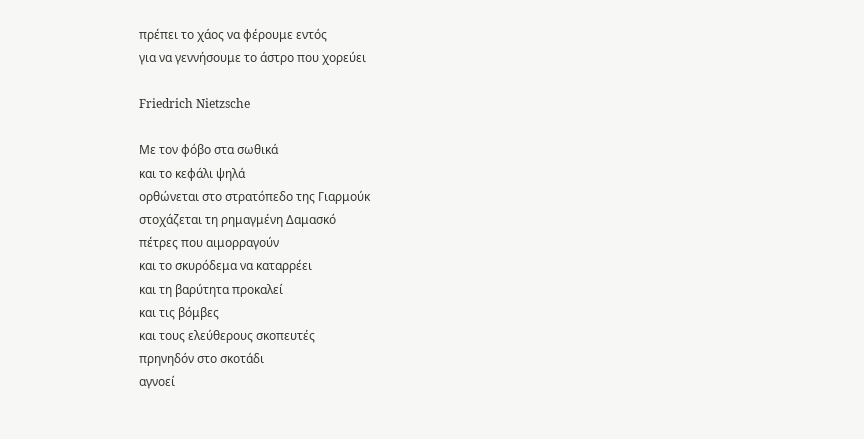πρέπει το χάος να φέρουμε εντός
για να γεννήσουμε το άστρο που χορεύει

Friedrich Nietzsche

Με τον φόβο στα σωθικά
και το κεφάλι ψηλά
ορθώνεται στο στρατόπεδο της Γιαρμούκ
στοχάζεται τη ρημαγμένη Δαμασκό
πέτρες που αιμορραγούν
και το σκυρόδεμα να καταρρέει
και τη βαρύτητα προκαλεί
και τις βόμβες
και τους ελεύθερους σκοπευτές
πρηνηδόν στο σκοτάδι
αγνοεί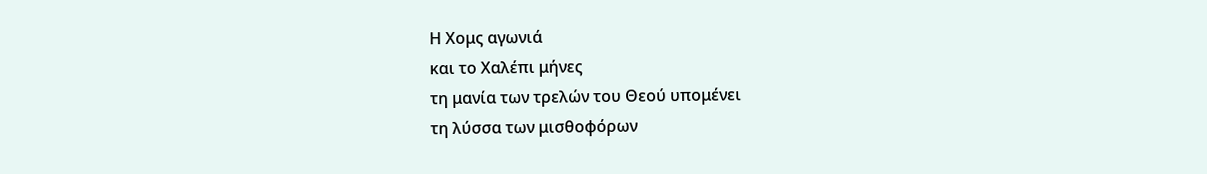Η Χομς αγωνιά
και το Χαλέπι μήνες
τη μανία των τρελών του Θεού υπομένει
τη λύσσα των μισθοφόρων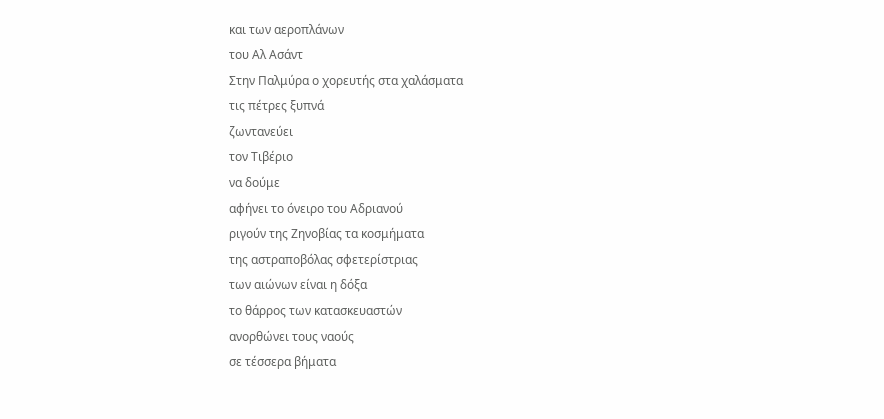και των αεροπλάνων
του Αλ Ασάντ
Στην Παλμύρα ο χορευτής στα χαλάσματα
τις πέτρες ξυπνά
ζωντανεύει
τον Τιβέριο
να δούμε
αφήνει το όνειρο του Αδριανού
ριγούν της Ζηνοβίας τα κοσμήματα
της αστραποβόλας σφετερίστριας
των αιώνων είναι η δόξα
το θάρρος των κατασκευαστών
ανορθώνει τους ναούς
σε τέσσερα βήματα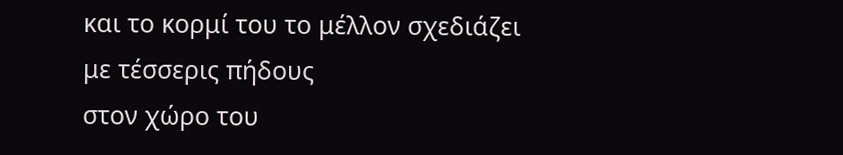και το κορμί του το μέλλον σχεδιάζει
με τέσσερις πήδους
στον χώρο του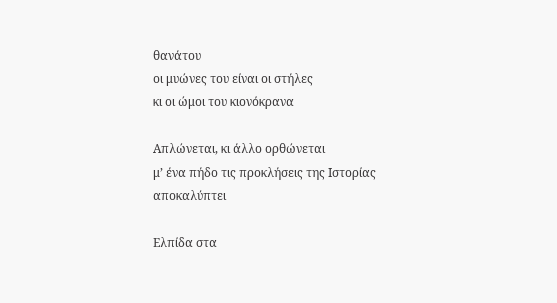θανάτου
οι μυώνες του είναι οι στήλες
κι οι ώμοι του κιονόκρανα

Απλώνεται, κι άλλο ορθώνεται
μ’ ένα πήδο τις προκλήσεις της Ιστορίας αποκαλύπτει

Ελπίδα στα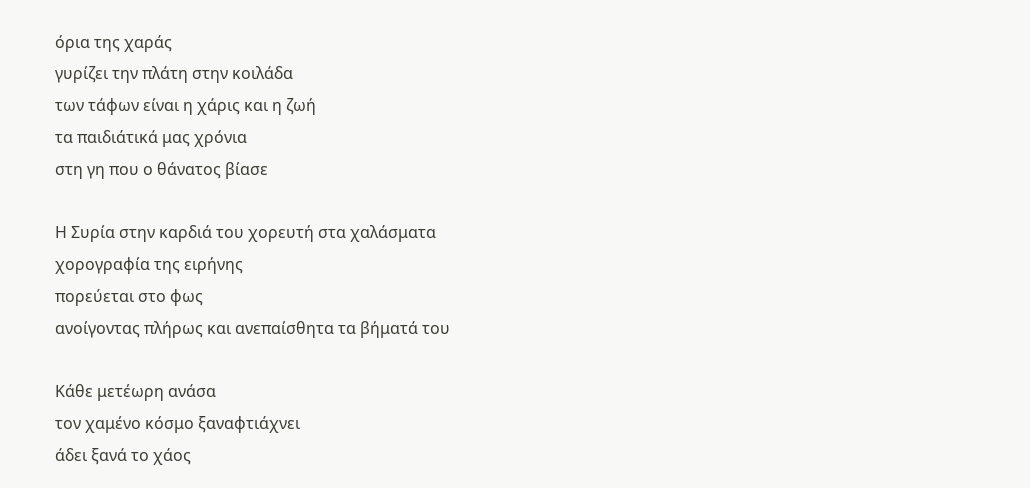όρια της χαράς
γυρίζει την πλάτη στην κοιλάδα
των τάφων είναι η χάρις και η ζωή
τα παιδιάτικά μας χρόνια
στη γη που ο θάνατος βίασε

Η Συρία στην καρδιά του χορευτή στα χαλάσματα
χορογραφία της ειρήνης
πορεύεται στο φως
ανοίγοντας πλήρως και ανεπαίσθητα τα βήματά του

Κάθε μετέωρη ανάσα
τον χαμένο κόσμο ξαναφτιάχνει
άδει ξανά το χάος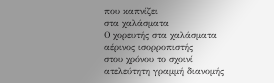που καπνίζει
στα χαλάσματα
Ο χορευτής στα χαλάσματα
αέρινος ισορροπιστής
στου χρόνου το σχοινί
ατελεύτητη γραμμή διανομής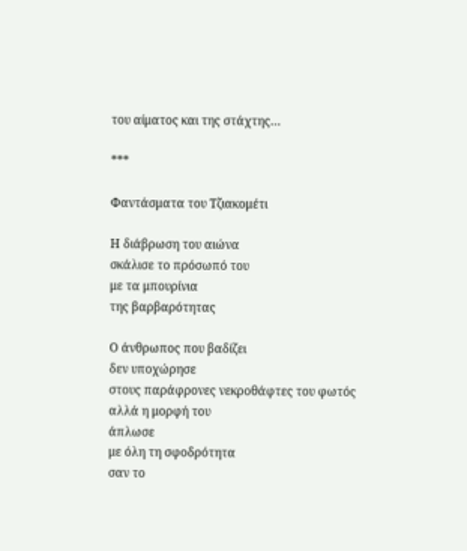του αίματος και της στάχτης…

***

Φαντάσματα του Τζιακομέτι

Η διάβρωση του αιώνα
σκάλισε το πρόσωπό του
με τα μπουρίνια
της βαρβαρότητας

Ο άνθρωπος που βαδίζει
δεν υποχώρησε
στους παράφρονες νεκροθάφτες του φωτός
αλλά η μορφή του
άπλωσε
με όλη τη σφοδρότητα
σαν το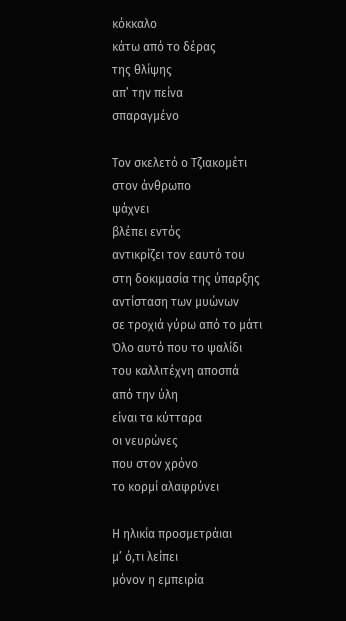κόκκαλο
κάτω από το δέρας
της θλίψης
απ’ την πείνα
σπαραγμένο

Τον σκελετό ο Τζιακομέτι
στον άνθρωπο
ψάχνει
βλέπει εντός
αντικρίζει τον εαυτό του
στη δοκιμασία της ύπαρξης
αντίσταση των μυώνων
σε τροχιά γύρω από το μάτι
Όλο αυτό που το ψαλίδι
του καλλιτέχνη αποσπά
από την ύλη
είναι τα κύτταρα
οι νευρώνες
που στον χρόνο
το κορμί αλαφρύνει

Η ηλικία προσμετράιαι
μ’ ό,τι λείπει
μόνον η εμπειρία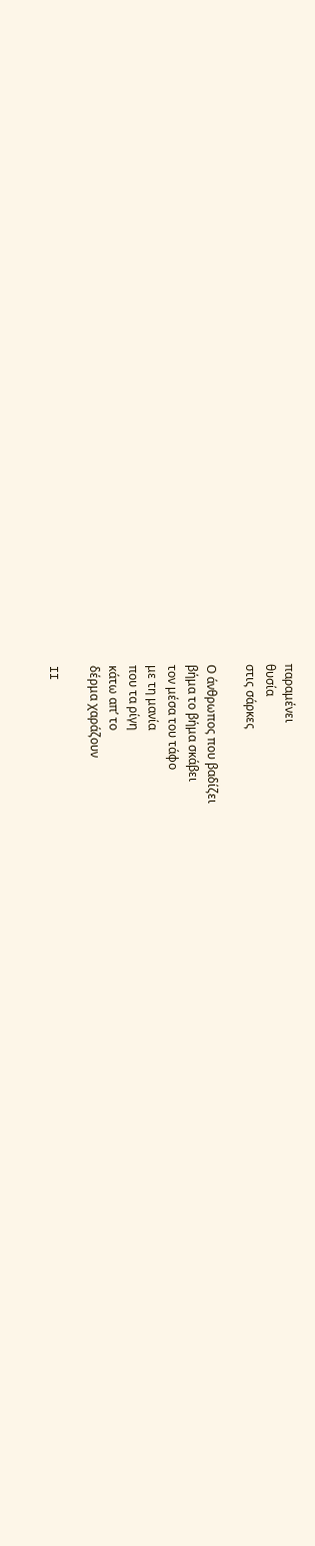παραμένει
θυσία
στις σάρκες

Ο άνθρωπος που βαδίζει
βήμα το βήμα σκάβει
τον μέσα του τάφο
με τη μανία
που τα ρίγη
κάτω απ’ το
δέρμα χαράζουν

II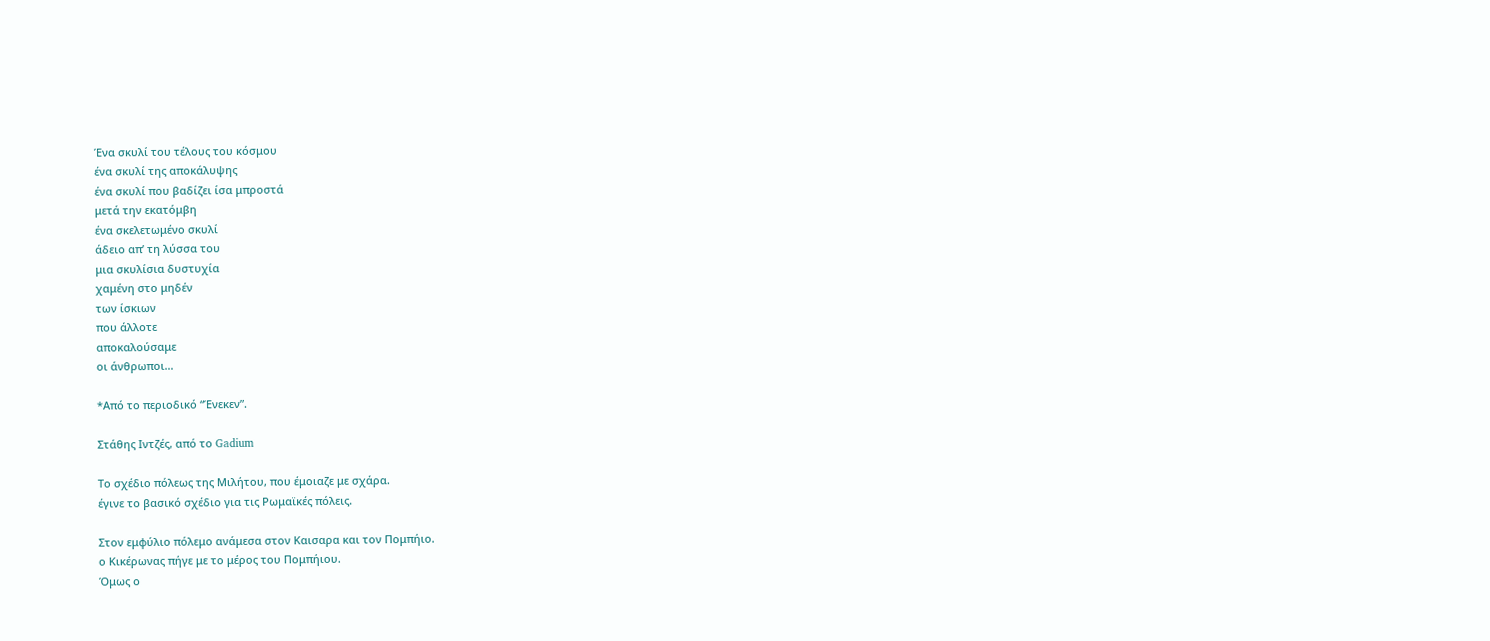Ένα σκυλί του τέλους του κόσμου
ένα σκυλί της αποκάλυψης
ένα σκυλί που βαδίζει ίσα μπροστά
μετά την εκατόμβη
ένα σκελετωμένο σκυλί
άδειο απ’ τη λύσσα του
μια σκυλίσια δυστυχία
χαμένη στο μηδέν
των ίσκιων
που άλλοτε
αποκαλούσαμε
οι άνθρωποι…

*Από το περιοδικό “Ένεκεν”.

Στάθης Ιντζές, από το Gadium

Τo σχέδιο πόλεως της Μιλήτου, που έμοιαζε με σχάρα.
έγινε το βασικό σχέδιο για τις Ρωμαϊκές πόλεις.

Στον εμφύλιο πόλεμο ανάμεσα στον Καισαρα και τον Πομπήιο.
ο Κικέρωνας πήγε με το μέρος του Πομπήιου.
Όμως ο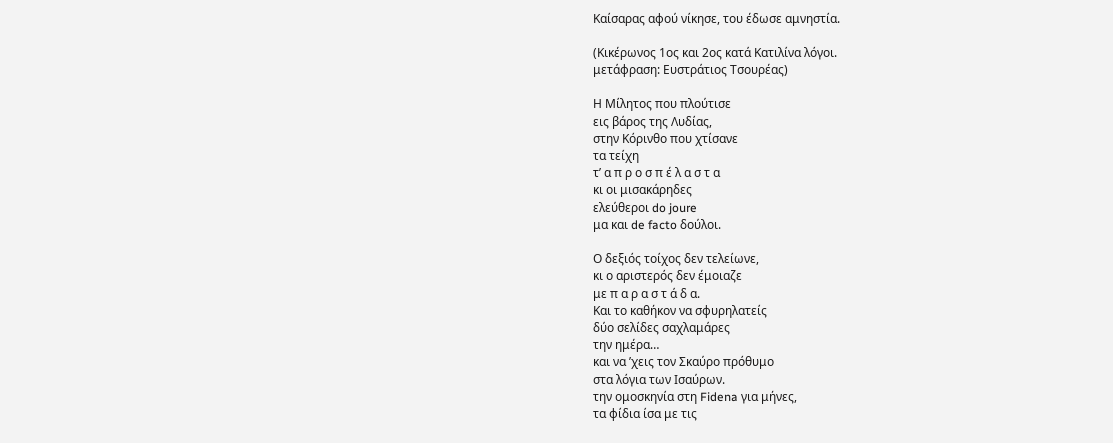Καίσαρας αφού νίκησε, του έδωσε αμνηστία.

(Κικέρωνος 1ος και 2ος κατά Κατιλίνα λόγοι.
μετάφραση: Ευστράτιος Τσουρέας)

Η Μίλητος που πλούτισε
εις βάρος της Λυδίας,
στην Κόρινθο που χτίσανε
τα τείχη
τ’ α π ρ ο σ π έ λ α σ τ α
κι οι μισακάρηδες
ελεύθεροι do joure
μα και de facto δούλοι.

Ο δεξιός τοίχος δεν τελείωνε,
κι ο αριστερός δεν έμοιαζε
με π α ρ α σ τ ά δ α.
Και το καθήκον να σφυρηλατείς
δύο σελίδες σαχλαμάρες
την ημέρα…
και να ’χεις τον Σκαύρο πρόθυμο
στα λόγια των Ισαύρων.
την ομοσκηνία στη Fidena για μήνες,
τα φίδια ίσα με τις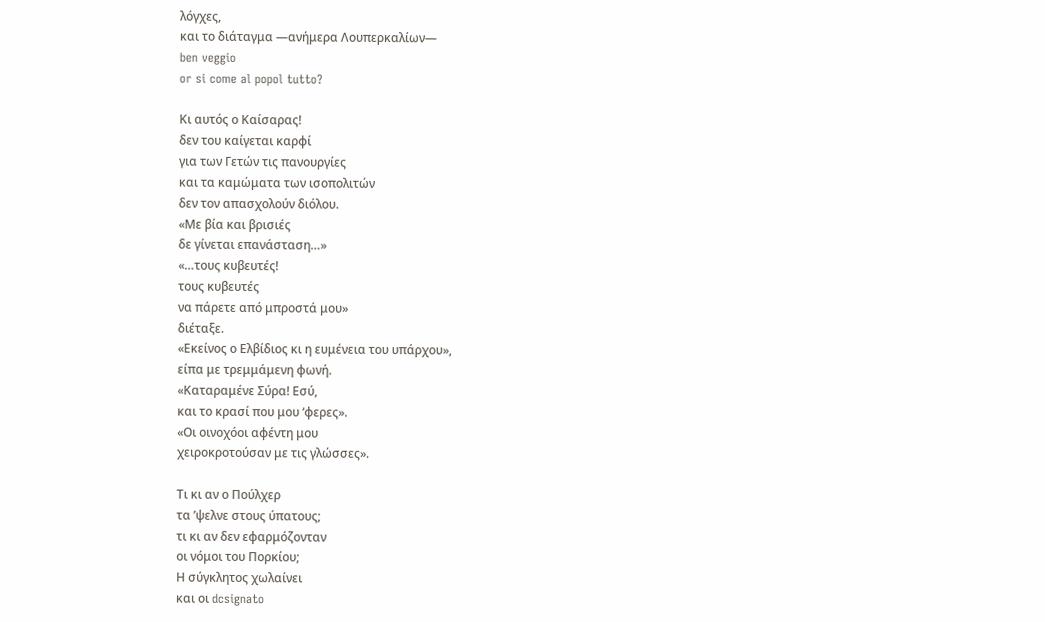λόγχες,
και το διάταγμα —ανήμερα Λουπερκαλίων—
ben veggio
or si come al popol tutto?

Κι αυτός ο Καίσαρας!
δεν του καίγεται καρφί
για των Γετών τις πανουργίες
και τα καμώματα των ισοπολιτών
δεν τον απασχολούν διόλου.
«Με βία και βρισιές
δε γίνεται επανάσταση…»
«…τους κυβευτές!
τους κυβευτές
να πάρετε από μπροστά μου»
διέταξε.
«Εκείνος ο Ελβίδιος κι η ευμένεια του υπάρχου»,
είπα με τρεμμάμενη φωνή.
«Καταραμένε Σύρα! Εσύ,
και το κρασί που μου ‘φερες».
«Οι οινοχόοι αφέντη μου
χειροκροτούσαν με τις γλώσσες».

Τι κι αν ο Πούλχερ
τα ’ψελνε στους ύπατους;
τι κι αν δεν εφαρμόζονταν
οι νόμοι του Πορκίου;
Η σύγκλητος χωλαίνει
και οι dcsignato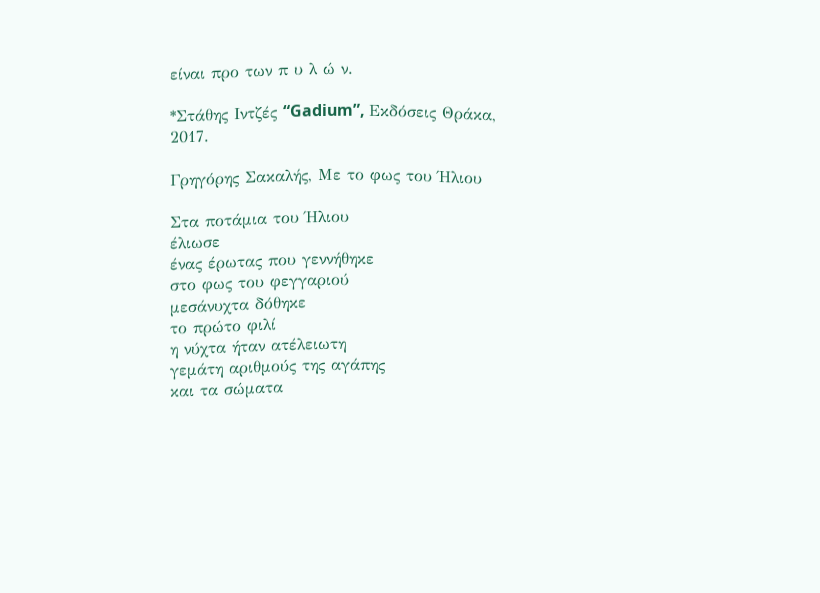είναι προ των π υ λ ώ ν.

*Στάθης Ιντζές “Gadium”, Εκδόσεις Θράκα, 2017.

Γρηγόρης Σακαλής, Με το φως του Ήλιου

Στα ποτάμια του Ήλιου
έλιωσε
ένας έρωτας που γεννήθηκε
στο φως του φεγγαριού
μεσάνυχτα δόθηκε
το πρώτο φιλί
η νύχτα ήταν ατέλειωτη
γεμάτη αριθμούς της αγάπης
και τα σώματα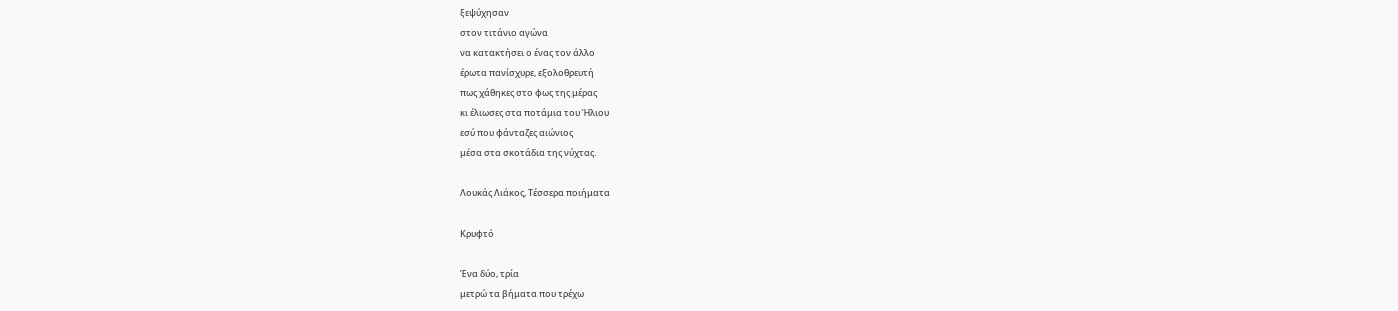ξεψύχησαν
στον τιτάνιο αγώνα
να κατακτήσει ο ένας τον άλλο
έρωτα πανίσχυρε, εξολοθρευτή
πως χάθηκες στο φως της μέρας
κι έλιωσες στα ποτάμια του Ήλιου
εσύ που φάνταζες αιώνιος
μέσα στα σκοτάδια της νύχτας.

Λουκάς Λιάκος, Τέσσερα ποιήματα

Κρυφτό

Ένα δύο, τρία
μετρώ τα βήματα που τρέχω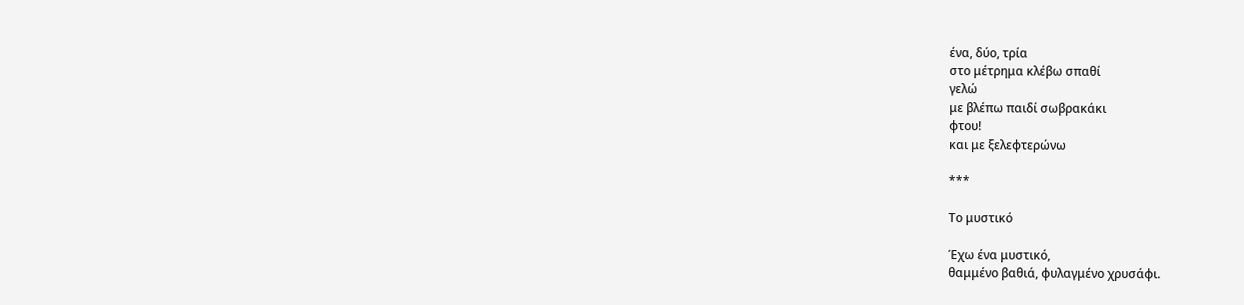ένα, δύο, τρία
στο μέτρημα κλέβω σπαθί
γελώ
με βλέπω παιδί σωβρακάκι
φτου!
και με ξελεφτερώνω

***

Το μυστικό

Έχω ένα μυστικό,
θαμμένο βαθιά, φυλαγμένο χρυσάφι.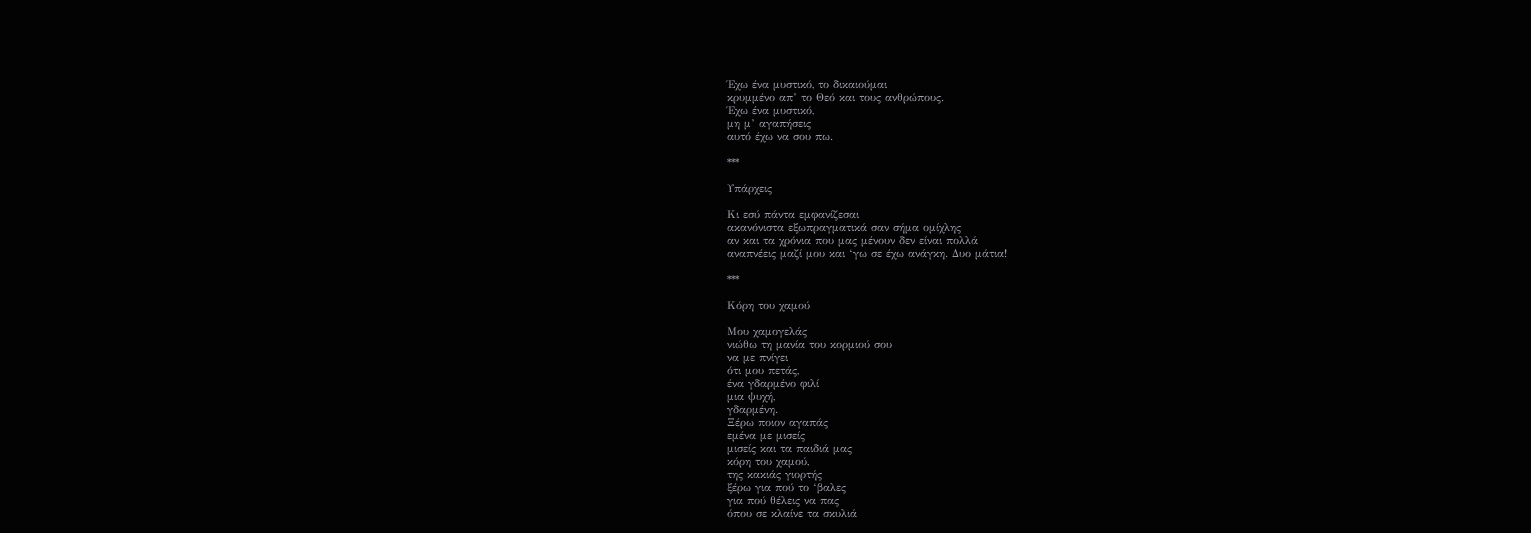Έχω ένα μυστικό, το δικαιούμαι
κρυμμένο απ’ το Θεό και τους ανθρώπους.
Έχω ένα μυστικό,
μη μ’ αγαπήσεις
αυτό έχω να σου πω.

***

Υπάρχεις

Κι εσύ πάντα εμφανίζεσαι
ακανόνιστα εξωπραγματικά σαν σήμα ομίχλης
αν και τα χρόνια που μας μένουν δεν είναι πολλά
αναπνέεις μαζί μου και ‘γω σε έχω ανάγκη. Δυο μάτια!

***

Κόρη του χαμού

Μου χαμογελάς
νιώθω τη μανία του κορμιού σου
να με πνίγει
ότι μου πετάς,
ένα γδαρμένο φιλί
μια ψυχή,
γδαρμένη.
Ξέρω ποιον αγαπάς
εμένα με μισείς
μισείς και τα παιδιά μας
κόρη του χαμού,
της κακιάς γιορτής
ξέρω για πού το ‘βαλες
για πού θέλεις να πας
όπου σε κλαίνε τα σκυλιά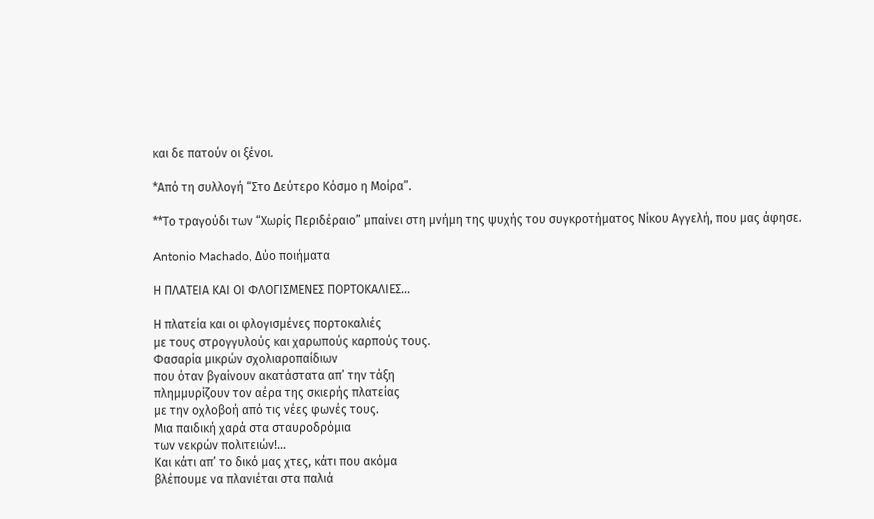και δε πατούν οι ξένοι.

*Από τη συλλογή “Στο Δεύτερο Κόσμο η Μοίρα”.

**Το τραγούδι των “Χωρίς Περιδέραιο” μπαίνει στη μνήμη της ψυχής του συγκροτήματος Νίκου Αγγελή, που μας άφησε.

Antonio Machado, Δύο ποιήματα

Η ΠΛΑΤΕΙΑ ΚΑΙ ΟΙ ΦΛΟΓΙΣΜΕΝΕΣ ΠΟΡΤΟΚΑΛΙΕΣ…

Η πλατεία και οι φλογισμένες πορτοκαλιές
με τους στρογγυλούς και χαρωπούς καρπούς τους.
Φασαρία μικρών σχολιαροπαίδιων
που όταν βγαίνουν ακατάστατα απ’ την τάξη
πλημμυρίζουν τον αέρα της σκιερής πλατείας
με την οχλοβοή από τις νέες φωνές τους.
Μια παιδική χαρά στα σταυροδρόμια
των νεκρών πολιτειών!…
Και κάτι απ’ το δικό μας χτες, κάτι που ακόμα
βλέπουμε να πλανιέται στα παλιά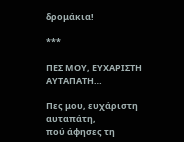δρομάκια!

***

ΠΕΣ ΜΟΥ, ΕΥΧΑΡΙΣΤΗ ΑΥΤΑΠΑΤΗ…

Πες μου, ευχάριστη αυταπάτη,
πού άφησες τη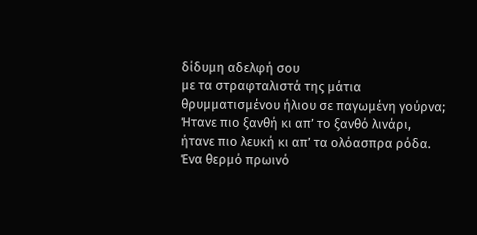δίδυμη αδελφή σου
με τα στραφταλιστά της μάτια
θρυμματισμένου ήλιου σε παγωμένη γούρνα;
Ήτανε πιο ξανθή κι απ’ το ξανθό λινάρι,
ήτανε πιο λευκή κι απ’ τα ολόασπρα ρόδα.
Ένα θερμό πρωινό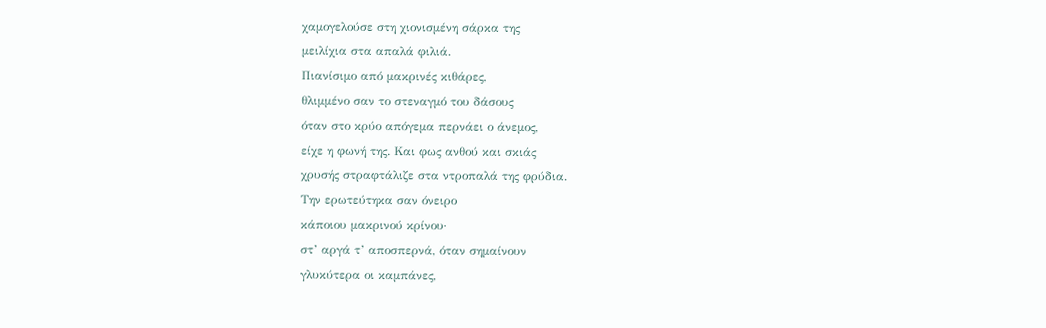χαμογελούσε στη χιονισμένη σάρκα της
μειλίχια στα απαλά φιλιά.
Πιανίσιμο από μακρινές κιθάρες,
θλιμμένο σαν το στεναγμό του δάσους
όταν στο κρύο απόγεμα περνάει ο άνεμος,
είχε η φωνή της. Και φως ανθού και σκιάς
χρυσής στραφτάλιζε στα ντροπαλά της φρύδια.
Την ερωτεύτηκα σαν όνειρο
κάποιου μακρινού κρίνου·
στ’ αργά τ’ αποσπερνά, όταν σημαίνουν
γλυκύτερα οι καμπάνες,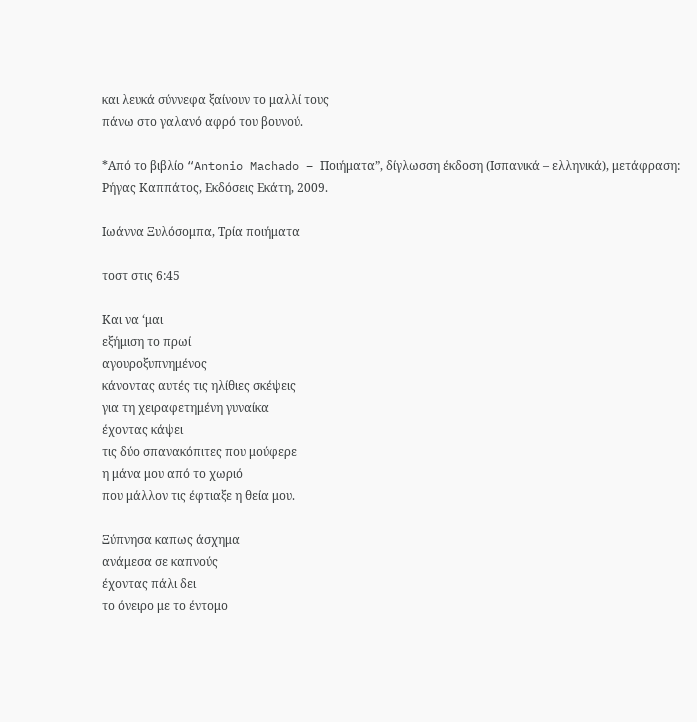και λευκά σύννεφα ξαίνουν το μαλλί τους
πάνω στο γαλανό αφρό του βουνού.

*Από το βιβλίο “Antonio Machado – Ποιήματα”, δίγλωσση έκδοση (Ισπανικά – ελληνικά), μετάφραση: Ρήγας Καππάτος, Εκδόσεις Εκάτη, 2009.

Ιωάννα Ξυλόσομπα, Τρία ποιήματα

τοστ στις 6:45

Και να ‘μαι
εξήμιση το πρωί
αγουροξυπνημένος
κάνοντας αυτές τις ηλίθιες σκέψεις
για τη χειραφετημένη γυναίκα
έχοντας κάψει
τις δύο σπανακόπιτες που μούφερε
η μάνα μου από το χωριό
που μάλλον τις έφτιαξε η θεία μου.

Ξύπνησα καπως άσχημα
ανάμεσα σε καπνούς
έχοντας πάλι δει
το όνειρο με το έντομο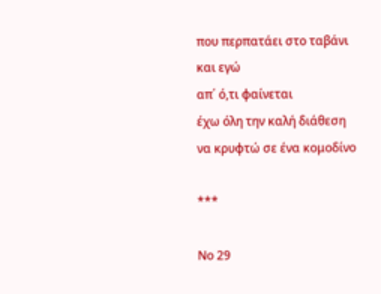που περπατάει στο ταβάνι
και εγώ
απ΄ ό,τι φαίνεται
έχω όλη την καλή διάθεση
να κρυφτώ σε ένα κομοδίνο

***

Νο 29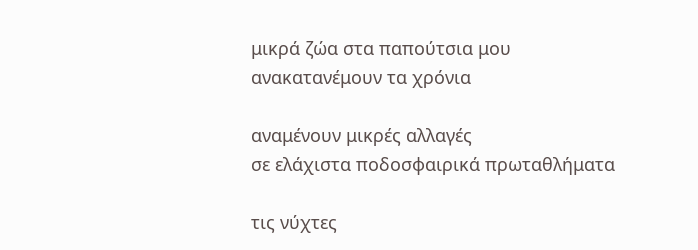μικρά ζώα στα παπούτσια μου
ανακατανέμουν τα χρόνια

αναμένουν μικρές αλλαγές
σε ελάχιστα ποδοσφαιρικά πρωταθλήματα

τις νύχτες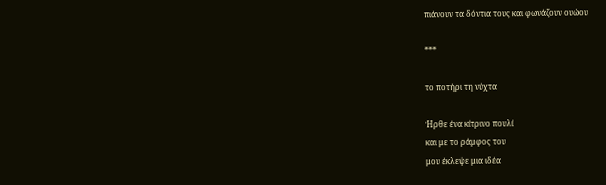πιάνουν τα δόντια τους και φωνάζουν ουώου

***

το ποτήρι τη νύχτα

Ήρθε ένα κίτρινο πουλί
και με το ράμφος του
μου έκλεψε μια ιδέα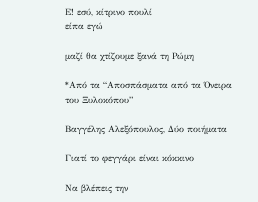Ε! εσύ, κίτρινο πουλί
είπα εγώ

μαζί θα χτίζουμε ξανά τη Ρώμη

*Από τα “Αποσπάσματα από τα Όνειρα του Ξυλοκόπου”

Βαγγέλης Αλεξόπουλος, Δύο ποιήματα

Γιατί το φεγγάρι είναι κόκκινο

Να βλέπεις την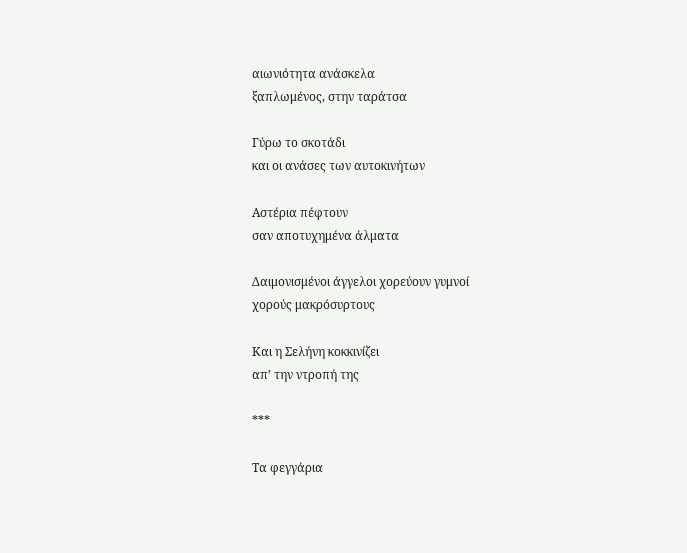αιωνιότητα ανάσκελα
ξαπλωμένος, στην ταράτσα

Γύρω το σκοτάδι
και οι ανάσες των αυτοκινήτων

Αστέρια πέφτουν
σαν αποτυχημένα άλματα

Δαιμονισμένοι άγγελοι χορεύουν γυμνοί
χορούς μακρόσυρτους

Και η Σελήνη κοκκινίζει
απ’ την ντροπή της

***

Τα φεγγάρια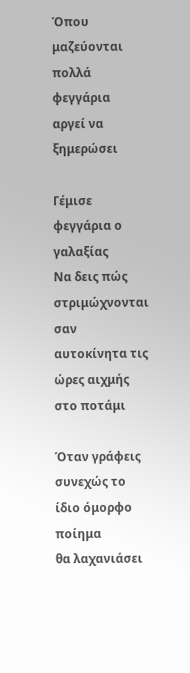Όπου μαζεύονται πολλά φεγγάρια
αργεί να ξημερώσει

Γέμισε φεγγάρια ο γαλαξίας
Να δεις πώς στριμώχνονται
σαν αυτοκίνητα τις ώρες αιχμής στο ποτάμι

Όταν γράφεις συνεχώς το ίδιο όμορφο ποίημα
θα λαχανιάσει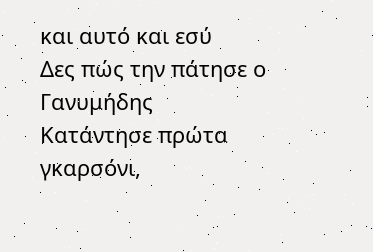και αυτό και εσύ
Δες πώς την πάτησε ο Γανυμήδης
Κατάντησε πρώτα γκαρσόνι,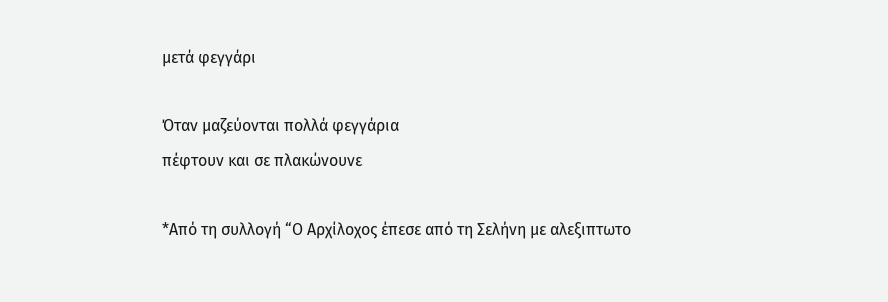μετά φεγγάρι

Όταν μαζεύονται πολλά φεγγάρια
πέφτουν και σε πλακώνουνε

*Από τη συλλογή “Ο Αρχίλοχος έπεσε από τη Σελήνη με αλεξιπτωτο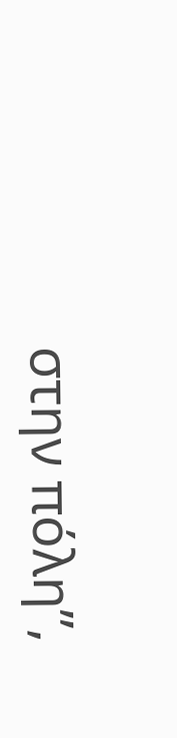στην πόλη”,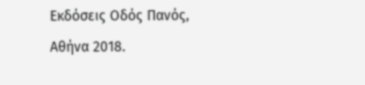Εκδόσεις Οδός Πανός, Αθήνα 2018.